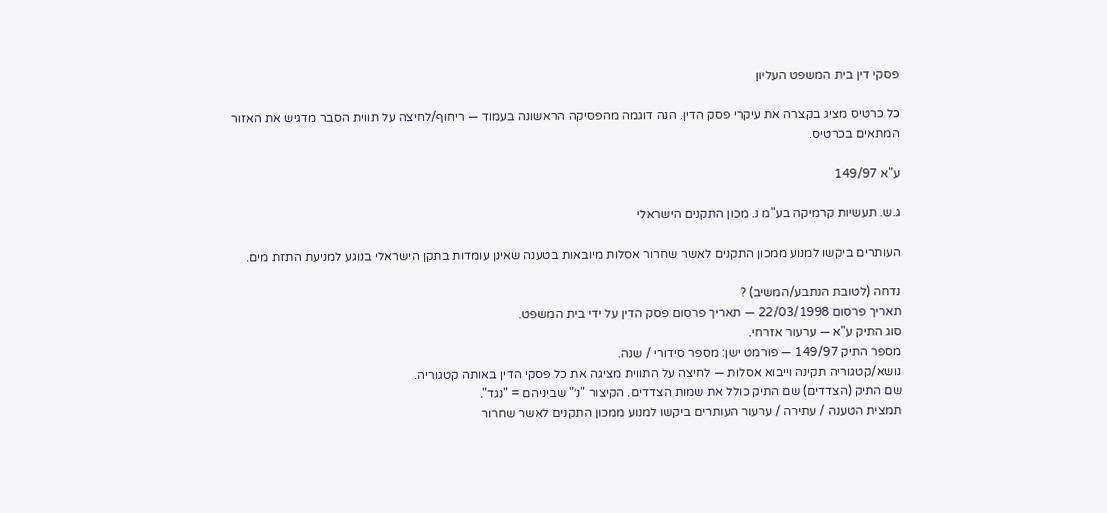פסקי דין בית המשפט העליון

כל כרטיס מציג בקצרה את עיקרי פסק הדין. הנה דוגמה מהפסיקה הראשונה בעמוד — ריחוף/לחיצה על תווית הסבר מדגיש את האזור המתאים בכרטיס.

ע"א 149/97

ג.ש. תעשיות קרמיקה בע"מ נ. מכון התקנים הישראלי

העותרים ביקשו למנוע ממכון התקנים לאשר שחרור אסלות מיובאות בטענה שאינן עומדות בתקן הישראלי בנוגע למניעת התזת מים.

נדחה (לטובת הנתבע/המשיב) ?
תאריך פרסום 22/03/1998 — תאריך פרסום פסק הדין על ידי בית המשפט.
סוג התיק ע"א — ערעור אזרחי.
מספר התיק 149/97 — פורמט ישן: מספר סידורי / שנה.
נושא/קטגוריה תקינה וייבוא אסלות — לחיצה על התווית מציגה את כל פסקי הדין באותה קטגוריה.
שם התיק (הצדדים) שם התיק כולל את שמות הצדדים. הקיצור "נ׳" שביניהם = "נגד".
תמצית הטענה / עתירה / ערעור העותרים ביקשו למנוע ממכון התקנים לאשר שחרור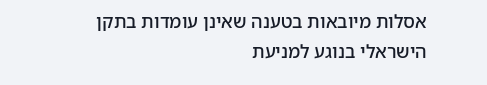אסלות מיובאות בטענה שאינן עומדות בתקן הישראלי בנוגע למניעת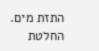התזת מים.
החלטת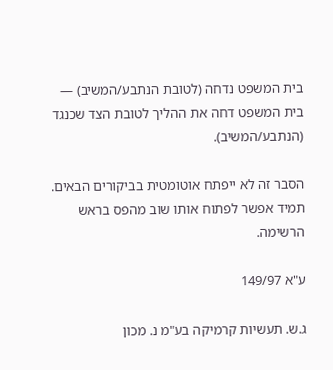בית המשפט נדחה (לטובת הנתבע/המשיב) — בית המשפט דחה את ההליך לטובת הצד שכנגד (הנתבע/המשיב).

הסבר זה לא ייפתח אוטומטית בביקורים הבאים. תמיד אפשר לפתוח אותו שוב מהפס בראש הרשימה.

ע"א 149/97

ג.ש. תעשיות קרמיקה בע"מ נ. מכון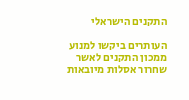התקנים הישראלי

העותרים ביקשו למנוע ממכון התקנים לאשר שחרור אסלות מיובאות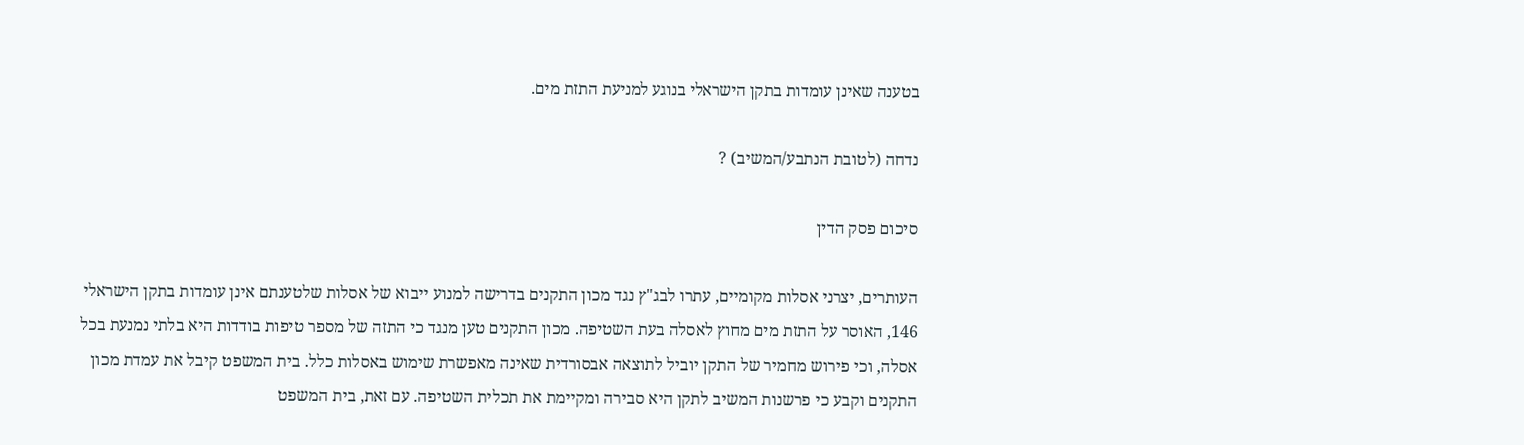בטענה שאינן עומדות בתקן הישראלי בנוגע למניעת התזת מים.

נדחה (לטובת הנתבע/המשיב) ?

סיכום פסק הדין

העותרים, יצרני אסלות מקומיים, עתרו לבג"ץ נגד מכון התקנים בדרישה למנוע ייבוא של אסלות שלטענתם אינן עומדות בתקן הישראלי 146, האוסר על התזת מים מחוץ לאסלה בעת השטיפה. מכון התקנים טען מנגד כי התזה של מספר טיפות בודדות היא בלתי נמנעת בכל אסלה, וכי פירוש מחמיר של התקן יוביל לתוצאה אבסורדית שאינה מאפשרת שימוש באסלות כלל. בית המשפט קיבל את עמדת מכון התקנים וקבע כי פרשנות המשיב לתקן היא סבירה ומקיימת את תכלית השטיפה. עם זאת, בית המשפט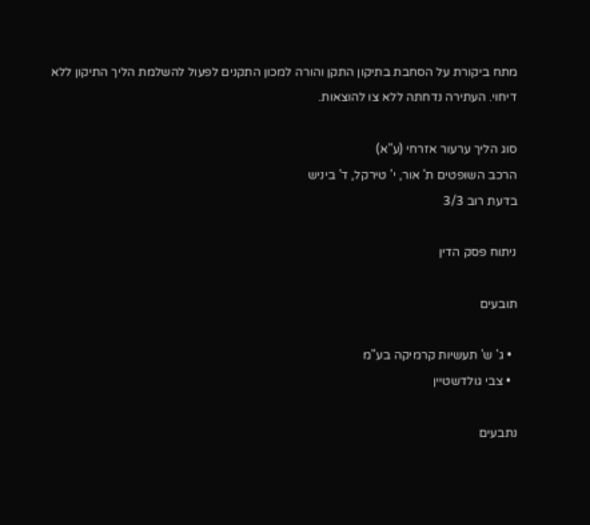מתח ביקורת על הסחבת בתיקון התקן והורה למכון התקנים לפעול להשלמת הליך התיקון ללא דיחוי. העתירה נדחתה ללא צו להוצאות.

סוג הליך ערעור אזרחי (ע"א)
הרכב השופטים ת' אור, י' טירקל, ד' ביניש
בדעת רוב 3/3

ניתוח פסק הדין

תובעים

  • ג' ש' תעשיות קרמיקה בע"מ
  • צבי גולדשטיין

נתבעים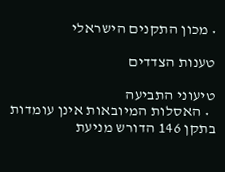• מכון התקנים הישראלי

טענות הצדדים

טיעוני התביעה
  • האסלות המיובאות אינן עומדות בתקן 146 הדורש מניעת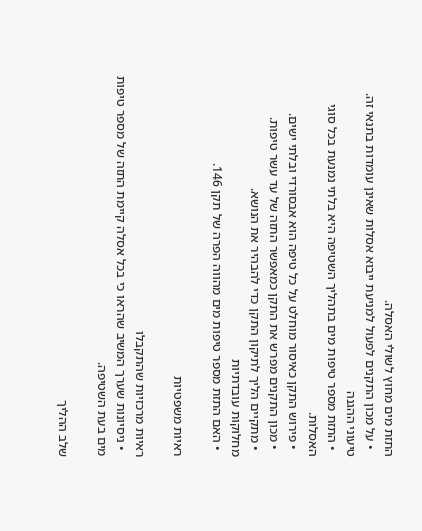התזת מים מחוץ לשולי האסלה.
  • על מכון התקנים לפעול למניעת ייבוא אסלות שאינן עומדות בתנאי זה.
טיעוני ההגנה
  • התזת מספר טיפות מים בתהליך השטיפה היא בלתי נמנעת בכל סוגי האסלות.
  • פירוש התקן כאיסור מוחלט על כל טיפה הוא אבסורדי ובלתי ישים.
  • מכון התקנים מפרש את התקן כמאפשר התזה של עד עשר טיפות.
  • מתקיים הליך לתיקון התקן כדי להבהיר את הנושא.
מחלוקות עובדתיות
  • האם התזת מספר טיפות מים מהווה הפרה של תקן 146.

ראיות משפטיות

ראיות מרכזיות שהתקבלו
  • ניסיונות שערך המשיב שהראו כי בכל אסלה קיימת התזה של מספר טיפות מים בעת השטיפה.

שלב ההליך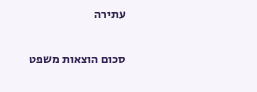עתירה

סכום הוצאות משפט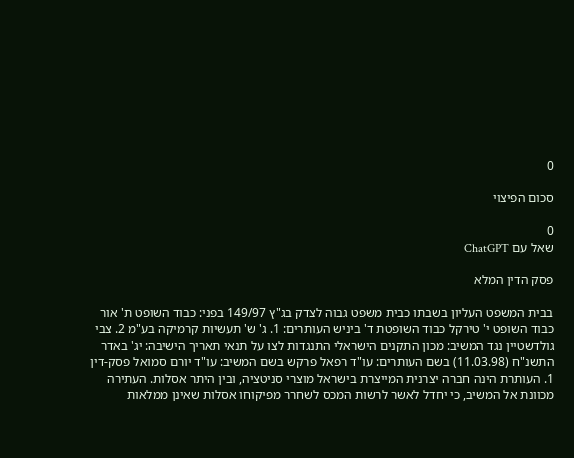0

סכום הפיצוי

0
שאל עם ChatGPT

פסק הדין המלא

בבית המשפט העליון בשבתו כבית משפט גבוה לצדק בג"ץ 149/97 בפני: כבוד השופט ת' אור כבוד השופט י' טירקל כבוד השופטת ד' ביניש העותרים: 1. ג' ש' תעשיות קרמיקה בע"מ 2. צבי גולדשטיין נגד המשיב: מכון התקנים הישראלי התנגדות לצו על תנאי תאריך הישיבה: יג' באדר התשנ"ח (11.03.98) בשם העותרים: עו"ד רפאל פרקש בשם המשיב: עו"ד יורם סמואל פסק-דין 1. העותרת הינה חברה יצרנית המייצרת בישראל מוצרי סניטציה, ובין היתר אסלות. העתירה מכוונת אל המשיב, כי יחדל לאשר לרשות המכס לשחרר מפיקוחו אסלות שאינן ממלאות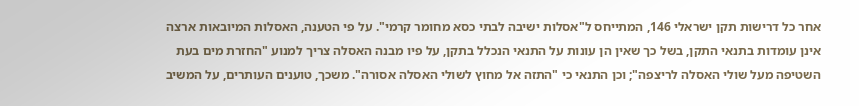אחר כל דרישות תקן ישראלי 146, המתייחס ל"אסלות ישיבה לבתי כסא מחומר קרמי". על פי הטענה, האסלות המיובאות ארצה אינן עומדות בתנאי התקן, בשל כך שאין הן עונות על התנאי הנכלל בתקן, על פיו מבנה האסלה צריך למנוע "החזרת מים בעת השטיפה מעל שולי האסלה לריצפה"; וכן התנאי כי "התזה אל מחוץ לשולי האסלה אסורה". משכך, טוענים העותרים, על המשיב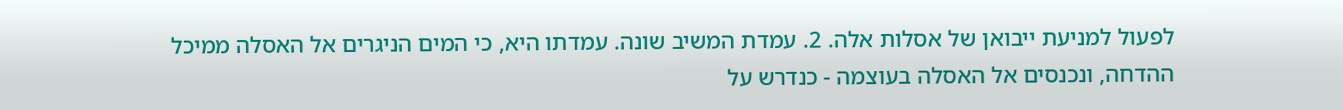לפעול למניעת ייבואן של אסלות אלה. 2. עמדת המשיב שונה. עמדתו היא, כי המים הניגרים אל האסלה ממיכל ההדחה, ונכנסים אל האסלה בעוצמה - כנדרש על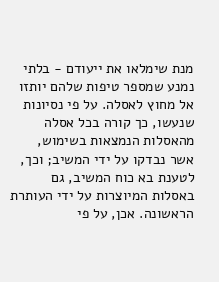מנת שימלאו את ייעודם - בלתי נמנע שמספר טיפות שלהם יותזו אל מחוץ לאסלה. על פי נסיונות שנעשו, כך קורה בכל אסלה מהאסלות הנמצאות בשימוש, אשר נבדקו על ידי המשיב; וכך, לטענת בא כוח המשיב, גם באסלות המיוצרות על ידי העותרת הראשונה. אכן, על פי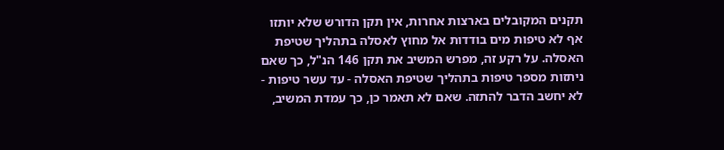תקנים המקובלים בארצות אחרות, אין תקן הדורש שלא יותזו אף לא טיפות מים בודדות אל מחוץ לאסלה בתהליך שטיפת האסלה. על רקע זה, מפרש המשיב את תקן 146 הנ"ל, כך שאם ניתזות מספר טיפות בתהליך שטיפת האסלה - עד עשר טיפות - לא יחשב הדבר להתזה. שאם לא תאמר כן, כך עמדת המשיב,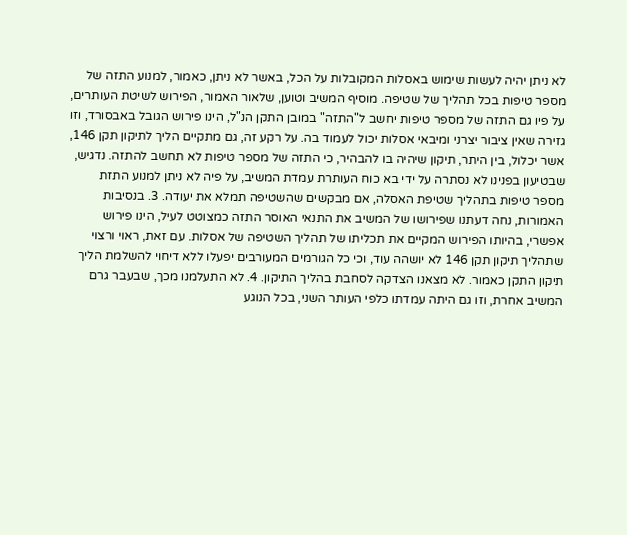לא ניתן יהיה לעשות שימוש באסלות המקובלות על הכל, באשר לא ניתן, כאמור, למנוע התזה של מספר טיפות בכל תהליך של שטיפה. מוסיף המשיב וטוען, שלאור האמור, הפירוש לשיטת העותרים, על פיו גם התזה של מספר טיפות יחשב ל"התזה" במובן התקן הנ"ל, הינו פירוש הגובל באבסורד, וזו גזירה שאין ציבור יצרני ומיבאי אסלות יכול לעמוד בה. על רקע זה, גם מתקיים הליך לתיקון תקן 146, אשר יכלול, בין היתר, תיקון שיהיה בו להבהיר, כי התזה של מספר טיפות לא תחשב להתזה. נדגיש, שבטיעון בפנינו לא נסתרה על ידי בא כוח העותרת עמדת המשיב, על פיה לא ניתן למנוע התזת מספר טיפות בתהליך שטיפת האסלה, אם מבקשים שהשטיפה תמלא את יעודה. 3. בנסיבות האמורות, נחה דעתנו שפירושו של המשיב את התנאי האוסר התזה כמצוטט לעיל, הינו פירוש אפשרי, בהיותו הפירוש המקיים את תכליתו של תהליך השטיפה של אסלות. עם זאת, ראוי ורצוי שתהליך תיקון תקן 146 לא יושהה עוד, וכי כל הגורמים המעורבים יפעלו ללא דיחוי להשלמת הליך תיקון התקן כאמור. לא מצאנו הצדקה לסחבת בהליך התיקון. 4. לא התעלמנו מכך, שבעבר גרם המשיב אחרת, וזו גם היתה עמדתו כלפי העותר השני, בכל הנוגע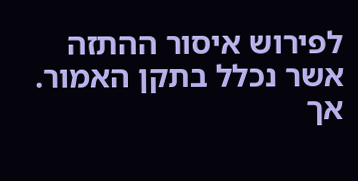לפירוש איסור ההתזה אשר נכלל בתקן האמור. אך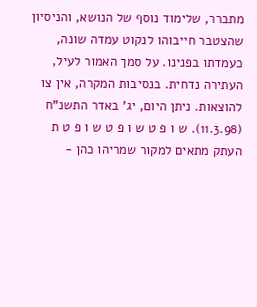מתברר, שלימוד נוסף של הנושא, והניסיון שהצטבר חייבוהו לנקוט עמדה שונה, כעמדתו בפנינו. על סמך האמור לעיל, העתירה נדחית. בנסיבות המקרה, אין צו להוצאות. ניתן היום, יג' באדר התשנ"ח (11.3.98). ש ו פ ט ש ו פ ט ש ו פ ט ת העתק מתאים למקור שמריהו כהן -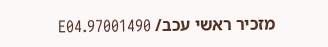מזכיר ראשי עכב/ 97001490.E04